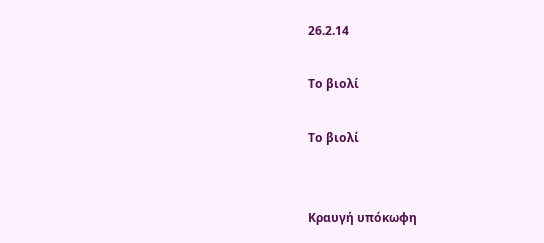26.2.14

Το βιολί

Το βιολί


Κραυγή υπόκωφη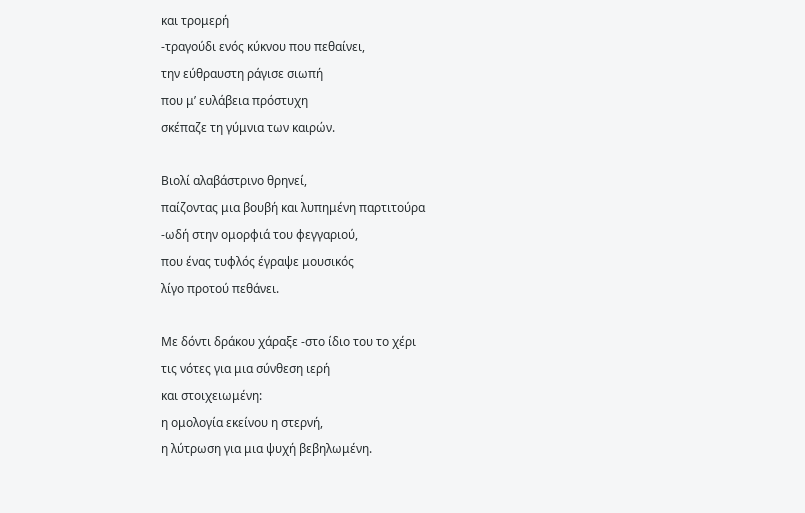και τρομερή
-τραγούδι ενός κύκνου που πεθαίνει,
την εύθραυστη ράγισε σιωπή
που μ’ ευλάβεια πρόστυχη
σκέπαζε τη γύμνια των καιρών.

Βιολί αλαβάστρινο θρηνεί,
παίζοντας μια βουβή και λυπημένη παρτιτούρα
-ωδή στην ομορφιά του φεγγαριού,
που ένας τυφλός έγραψε μουσικός
λίγο προτού πεθάνει.

Με δόντι δράκου χάραξε -στο ίδιο του το χέρι
τις νότες για μια σύνθεση ιερή
και στοιχειωμένη:
η ομολογία εκείνου η στερνή,
η λύτρωση για μια ψυχή βεβηλωμένη.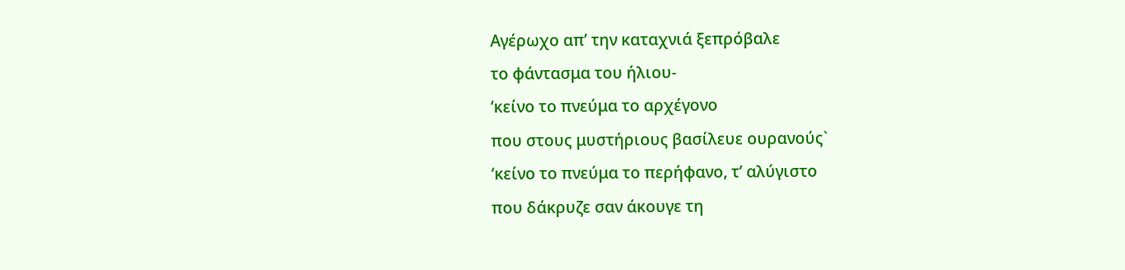Αγέρωχο απ’ την καταχνιά ξεπρόβαλε
το φάντασμα του ήλιου-
‘κείνο το πνεύμα το αρχέγονο
που στους μυστήριους βασίλευε ουρανούς`
‘κείνο το πνεύμα το περήφανο, τ’ αλύγιστο
που δάκρυζε σαν άκουγε τη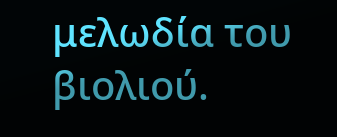μελωδία του βιολιού.